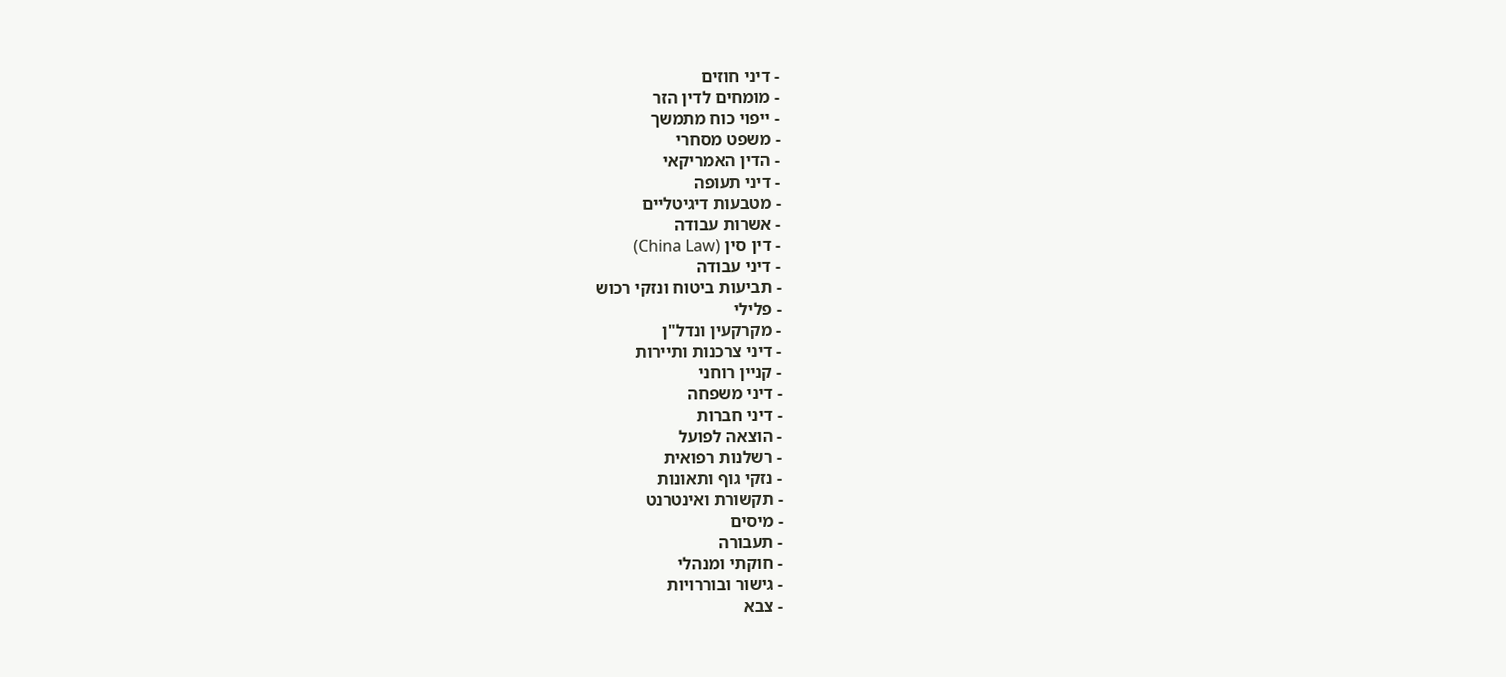- דיני חוזים
- מומחים לדין הזר
- ייפוי כוח מתמשך
- משפט מסחרי
- הדין האמריקאי
- דיני תעופה
- מטבעות דיגיטליים
- אשרות עבודה
- דין סין (China Law)
- דיני עבודה
- תביעות ביטוח ונזקי רכוש
- פלילי
- מקרקעין ונדל"ן
- דיני צרכנות ותיירות
- קניין רוחני
- דיני משפחה
- דיני חברות
- הוצאה לפועל
- רשלנות רפואית
- נזקי גוף ותאונות
- תקשורת ואינטרנט
- מיסים
- תעבורה
- חוקתי ומנהלי
- גישור ובוררויות
- צבא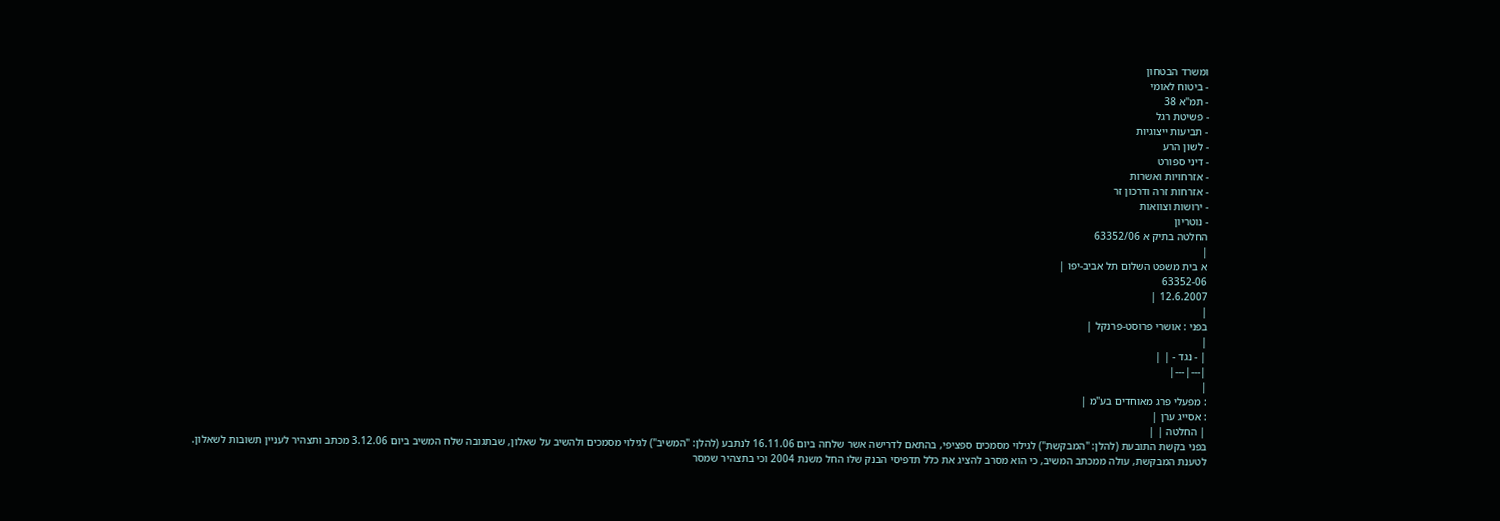ומשרד הבטחון
- ביטוח לאומי
- תמ"א 38
- פשיטת רגל
- תביעות ייצוגיות
- לשון הרע
- דיני ספורט
- אזרחויות ואשרות
- אזרחות זרה ודרכון זר
- ירושות וצוואות
- נוטריון
החלטה בתיק א 63352/06
|
א בית משפט השלום תל אביב-יפו |
63352-06
12.6.2007 |
|
בפני : אושרי פרוסט-פרנקל |
|
| - נגד - | |
|---|---|
|
: מפעלי פרג מאוחדים בע"מ |
: אסייג ערן |
| החלטה | |
בפני בקשת התובעת (להלן: "המבקשת") לגילוי מסמכים ספציפי, בהתאם לדרישה אשר שלחה ביום 16.11.06 לנתבע (להלן: "המשיב") לגילוי מסמכים ולהשיב על שאלון, שבתגובה שלח המשיב ביום 3.12.06 מכתב ותצהיר לעניין תשובות לשאלון.
לטענת המבקשת, עולה ממכתב המשיב, כי הוא מסרב להציג את כלל תדפיסי הבנק שלו החל משנת 2004 וכי בתצהיר שמסר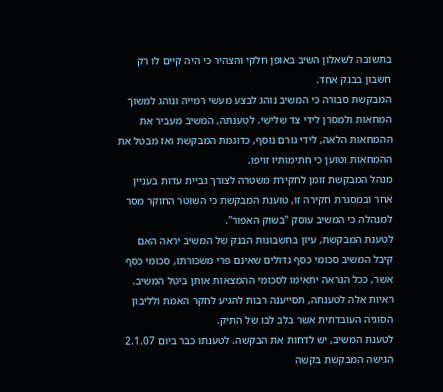בתשובה לשאלון השיב באופן חלקי והצהיר כי היה קיים לו רק חשבון בבנק אחד.
המבקשת סבורה כי המשיב נוהג לבצע מעשי רמייה ונוהג למשוך המחאות ולמסרן לידי צד שלישי. לטענתה, המשיב מעביר את ההמחאות הלאה, לידי גורם נוסף, כדוגמת המבקשת ואז מבטל את ההמחאות וטוען כי חתימותיו זויפו.
מנהל המבקשת זומן לחקירת משטרה לצורך גביית עדות בעניין אחר ובמסגרת חקירה זו, טוענת המבקשת כי השוטר החוקר מסר למנהלה כי המשיב עוסק "בשוק האפור".
לטענת המבקשת, עיון בחשבונות הבנק של המשיב יראה האם קיבל המשיב סכומי כסף גדולים שאינם פרי משכורתו, סכומי כסף אשר, ככל הנראה יתאימו לסכומי ההמצאות אותן ביטל המשיב. ראיות אלה לטענתה, תסייענה רבות להגיע לחקר האמת ולליבון הסוגיה העובדתית אשר בלב לבו של התיק.
לטענת המשיב, יש לדחות את הבקשה. לטענתו כבר ביום 2.1.07 הגישה המבקשת בקשה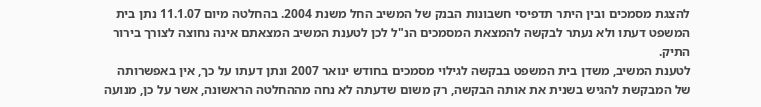להצגת מסמכים ובין היתר תדפיסי חשבונות הבנק של המשיב החל משנת 2004. בהחלטה מיום 11.1.07 נתן בית המשפט דעתו ולא נעתר לבקשה להמצאת המסמכים הנ"ל לכן לטענת המשיב המצאתם אינה נחוצה לצורך בירור התיק.
לטענת המשיב, משדן בית המשפט בבקשה לגילוי מסמכים בחודש ינואר 2007 ונתן דעתו על כך, אין באפשרותה של המבקשת להגיש בשנית את אותה הבקשה, רק משום שדעתה לא נחה מההחלטה הראשונה, אשר על כן, מנועה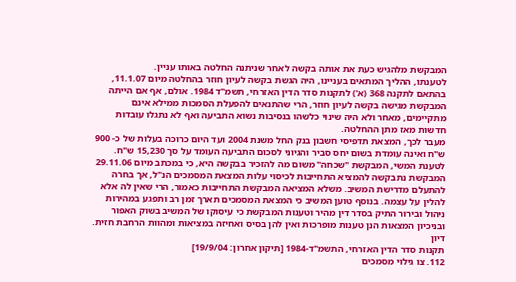המבקשת מלהגיש כעת את אותה בקשה לאחר שניתנה החלטה באותו עניין.
לטענתו, ההליך המתאים בעניינו, היה הגשת בקשה לעיון חוזר בהחלטה מיום 11.1.07, בהתאם לתקנה 368 (א') לתקנות סדר הדין האזרחי, תשמ"ד 1984. אולם, אף אם הייתה המבקשת מגישה בקשה לעיון חוזר, הרי שהתנאים להפעלת הסמכות ממילא אינם מתקיימים, מאחר ולא היה שינוי כלשהו בנסיבות נשוא התביעה ואף לא נתגלו עובדות חדשות מאז מתן ההחלטה.
מעבר לכך, המצאת תדפיסי חשבון בנק החל משנת 2004 ועד היום כרוכה בעלות של כ- 900 ש"ח ואינה עומדת בשום יחס סביר והגיוני לסכום התביעה העומד על סך 15,230 ש"ח. לטענת המשי, המבקשת "שכחה" משום מה להזכיר בבקשה היא, כי במכתב מיום 29.11.06 המבקשת נתבקשה להמציא התחייבות לכיסוי עלות המצאת המסמכים הנ"ל, אך בחרה להתעלם מדרישת המשיב. משלא המציאה המבקשת התחייבות כאמור, הרי שאין לה אלא להלין על עצמה. בנוסף טוען המשיב כי המצאת המסמכים תארך זמן רב ותפגע במהירות ניהול ובירור התיק בסדר דין מהיר וטענות המבקשת כי עיסוקו של המשיב בשוק האפור ובניכיון המצאות הנן טענות מופרכות ואין להן בסיס ואחיזה במציאות ומהוות הרחבת חזית.
דיון
תקנות סדר הדין האזרחי, התשמ"ד-1984 [תיקון אחרון: 19/9/04]
112. צו גילוי מסמכים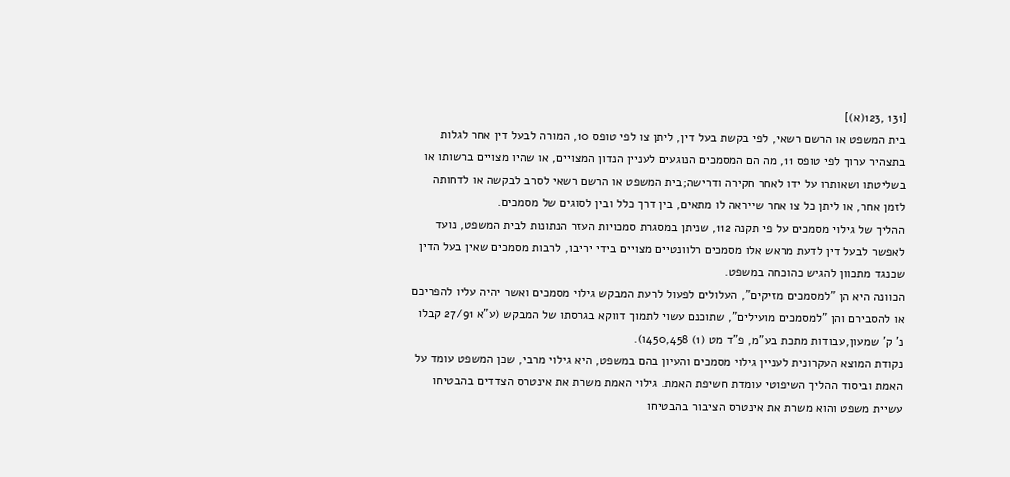[131 ,123(א)]
בית המשפט או הרשם רשאי, לפי בקשת בעל דין, ליתן צו לפי טופס 10, המורה לבעל דין אחר לגלות בתצהיר ערוך לפי טופס 11, מה הם המסמכים הנוגעים לעניין הנדון המצויים, או שהיו מצויים ברשותו או בשליטתו ושאותרו על ידו לאחר חקירה ודרישה;בית המשפט או הרשם רשאי לסרב לבקשה או לדחותה לזמן אחר, או ליתן כל צו אחר שייראה לו מתאים, בין דרך כלל ובין לסוגים של מסמכים.
ההליך של גילוי מסמכים על פי תקנה 112, שניתן במסגרת סמכויות העזר הנתונות לבית המשפט, נועד לאפשר לבעל דין לדעת מראש אלו מסמכים רלוונטיים מצויים בידי יריבו, לרבות מסמכים שאין בעל הדין שכנגד מתכוון להגיש כהוכחה במשפט.
הכוונה היא הן "למסמכים מזיקים", העלולים לפעול לרעת המבקש גילוי מסמכים ואשר יהיה עליו להפריכם או להסבירם והן "למסמכים מועילים", שתוכנם עשוי לתמוך דווקא בגרסתו של המבקש (ע"א 27/91 קבלו נ' ק' שמעון,עבודות מתכת בע"מ, פ"ד מט (1) 450,458ו).
נקודת המוצא העקרונית לעניין גילוי מסמכים והעיון בהם במשפט, היא גילוי מרבי, שכן המשפט עומד על האמת וביסוד ההליך השיפוטי עומדת חשיפת האמת. גילוי האמת משרת את אינטרס הצדדים בהבטיחו עשיית משפט והוא משרת את אינטרס הציבור בהבטיחו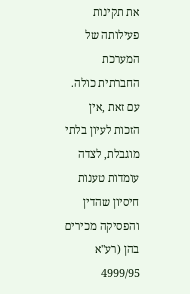את תקינות פעילותה של המערכת החברתית כולה. עם זאת ,אין הזכות לעיון בלתי מוגבלת, לצדה עומדות טענות חיסיון שהדין והפסיקה מכירים בהן (רע"א 4999/95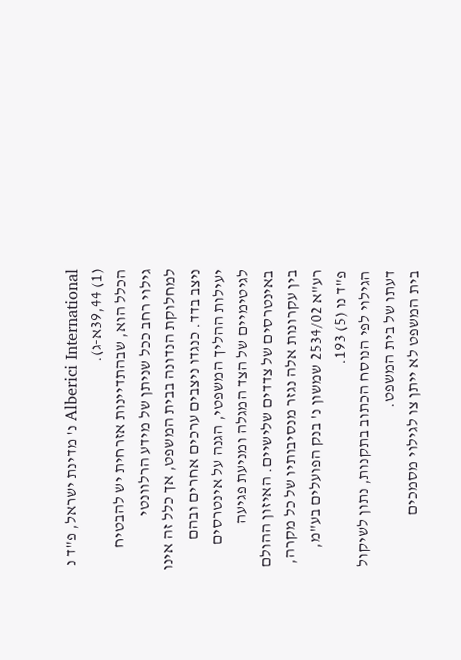Alberici International נ' מדינת ישראל, פ"ד נ (1) 39,44א-ג).
הכלל הוא, שבהתדיינות אזרחית יש להבטיח גילוי רחב ככל שניתן של מידע הרלוונטי למחלוקת הנדונה בבית המשפט, אך כלל זה אינו ניצב בדד. כנגדו ניצבים ערכים אחרים ובהם יעילות ההליך המשפטי, הגנה על אינטרסים לגיטימיים של הצד המגלה ומניעת פגיעה באינטרסים של צדדים שלישיים. האיזון ההולם בין עקרונות אלה נגזר מנסיבותיו של כל מקרה, רע"א 2534/02 שמשון נ' בנק הפועלים בע"מ, פ"ד נו (5) 193.
הגילוי לפי הנוסח הכתוב בתקנות, נתון לשיקול דעתו של בית המשפט.
בית המשפט לא ייתן צו לגילוי מסמכים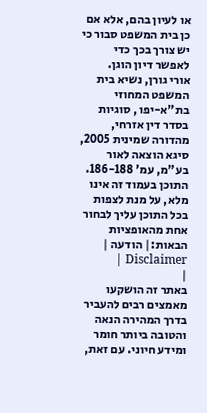או לעיון בהם, אלא אם כן בית המשפט סבור כי יש צורך בכך כדי לאפשר דיון הוגן.
אורי גורן, נשיא בית המשפט המחוזי בת"א-יפו , סוגיות בסדר דין אזרחי, מהדורה שמינית 2005, סיגא הוצאה לאור בע"מ, עמ' 186-188.
התוכן בעמוד זה אינו מלא, על מנת לצפות בכל התוכן עליך לבחור אחת מהאופציות הבאות:| הודעה | Disclaimer |
|
באתר זה הושקעו מאמצים רבים להעביר בדרך המהירה הנאה והטובה ביותר חומר ומידע חיוני. עם זאת,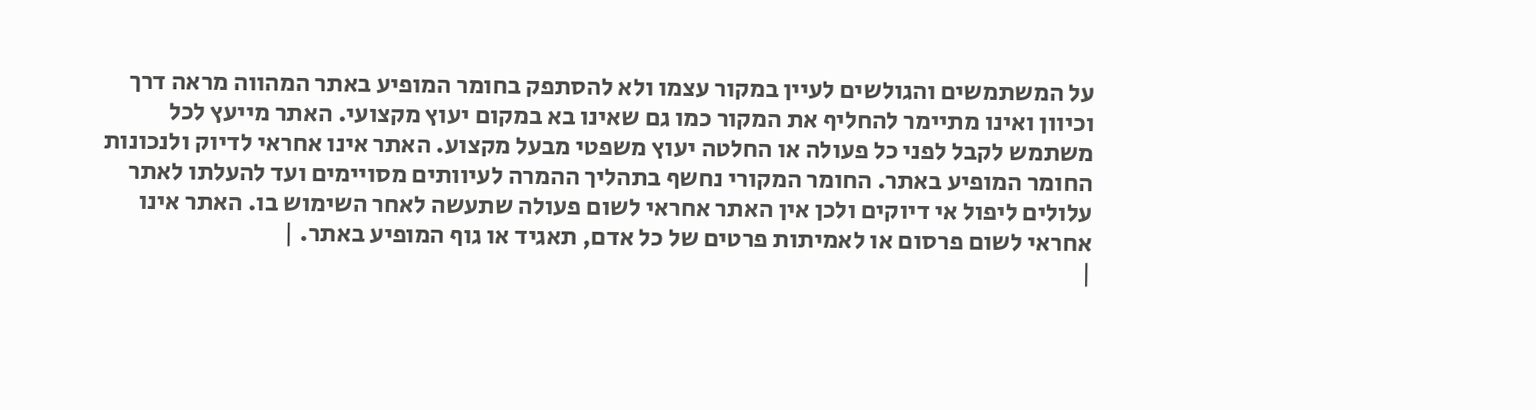על המשתמשים והגולשים לעיין במקור עצמו ולא להסתפק בחומר המופיע באתר המהווה מראה דרך וכיוון ואינו מתיימר להחליף את המקור כמו גם שאינו בא במקום יעוץ מקצועי. האתר מייעץ לכל משתמש לקבל לפני כל פעולה או החלטה יעוץ משפטי מבעל מקצוע. האתר אינו אחראי לדיוק ולנכונות החומר המופיע באתר. החומר המקורי נחשף בתהליך ההמרה לעיוותים מסויימים ועד להעלתו לאתר עלולים ליפול אי דיוקים ולכן אין האתר אחראי לשום פעולה שתעשה לאחר השימוש בו. האתר אינו אחראי לשום פרסום או לאמיתות פרטים של כל אדם, תאגיד או גוף המופיע באתר. |
|